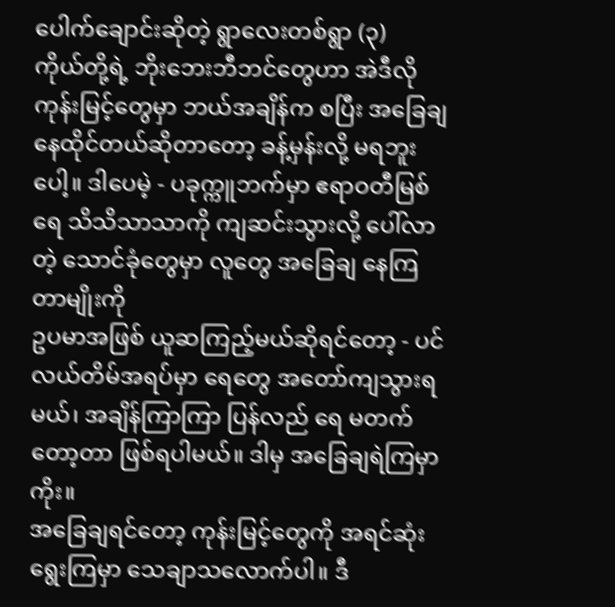ပေါက်ချောင်းဆိုတဲ့ ရွာလေးတစ်ရွာ (၃)
ကိုယ်တို့ရဲ့ ဘိုးဘေးဘီဘင်တွေဟာ အဲဒီလို ကုန်းမြင့်တွေမှာ ဘယ်အချိန်က စပြီး အခြေချ နေထိုင်တယ်ဆိုတာတော့ ခန့်မှန်းလို့ မရဘူးပေါ့။ ဒါပေမဲ့ - ပခုက္ကူဘက်မှာ ဧရာဝတီမြစ်ရေ သိသိသာသာကို ကျဆင်းသွားလို့ ပေါ်လာတဲ့ သောင်ခုံတွေမှာ လူတွေ အခြေချ နေကြတာမျိုးကို
ဥပမာအဖြစ် ယူဆကြည့်မယ်ဆိုရင်တော့ - ပင်လယ်တိမ်အရပ်မှာ ရေတွေ အတော်ကျသွားရမယ်၊ အချိန်ကြာကြာ ပြန်လည် ရေ မတက်တော့တာ ဖြစ်ရပါမယ်။ ဒါမှ အခြေချရဲကြမှာကိုး။
အခြေချရင်တော့ ကုန်းမြင့်တွေကို အရင်ဆုံး ရွေးကြမှာ သေချာသလောက်ပါ။ ဒီ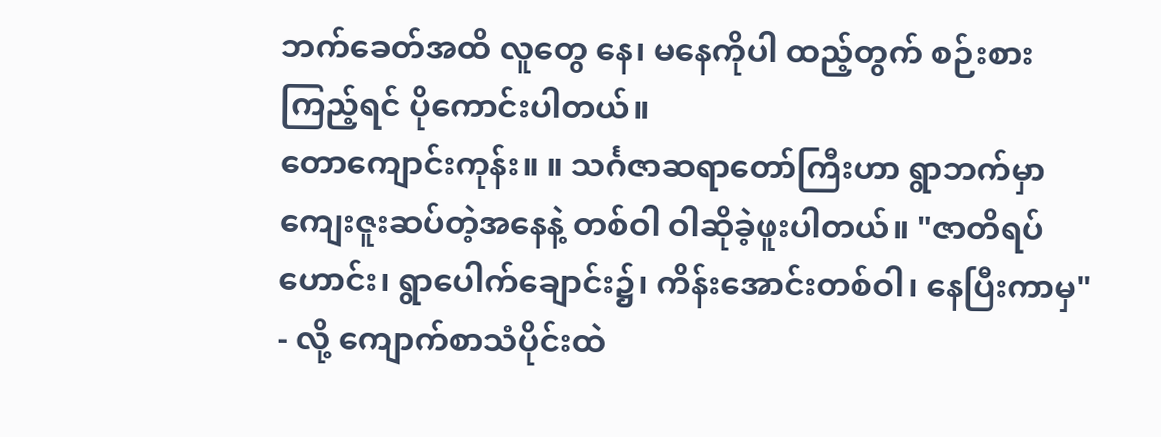ဘက်ခေတ်အထိ လူတွေ နေ၊ မနေကိုပါ ထည့်တွက် စဉ်းစားကြည့်ရင် ပိုကောင်းပါတယ်။
တောကျောင်းကုန်း။ ။ သင်္ဂဇာဆရာတော်ကြီးဟာ ရွာဘက်မှာ ကျေးဇူးဆပ်တဲ့အနေနဲ့ တစ်ဝါ ဝါဆိုခဲ့ဖူးပါတယ်။ "ဇာတိရပ်ဟောင်း၊ ရွာပေါက်ချောင်း၌၊ ကိန်းအောင်းတစ်ဝါ၊ နေပြီးကာမှ" - လို့ ကျောက်စာသံပိုင်းထဲ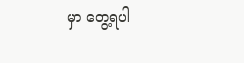မှာ တွေ့ရပါ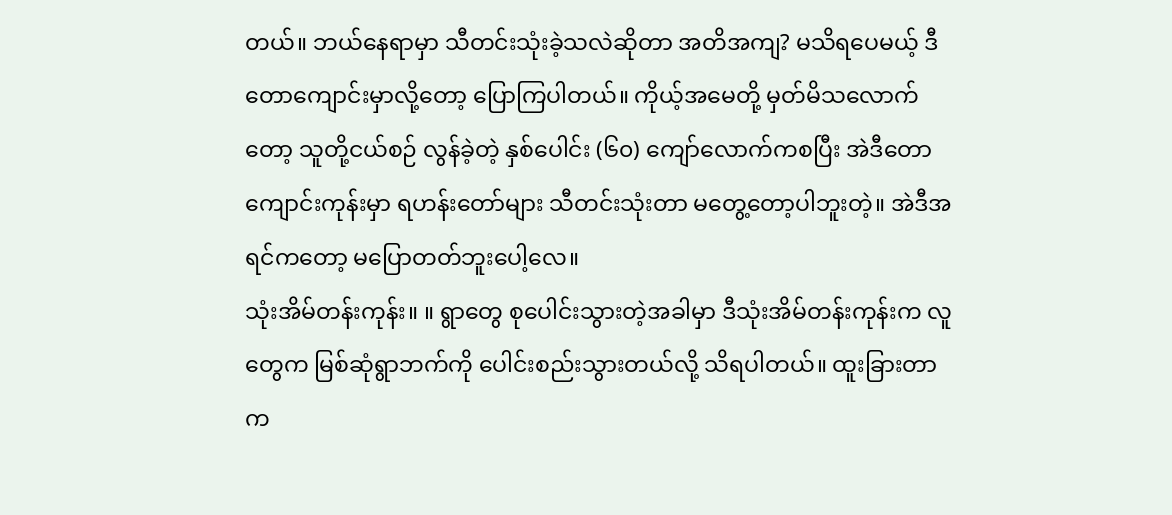တယ်။ ဘယ်နေရာမှာ သီတင်းသုံးခဲ့သလဲဆိုတာ အတိအကျ? မသိရပေမယ့် ဒီတောကျောင်းမှာလို့တော့ ပြောကြပါတယ်။ ကိုယ့်အမေတို့ မှတ်မိသလောက်တော့ သူတို့ငယ်စဉ် လွန်ခဲ့တဲ့ နှစ်ပေါင်း (၆၀) ကျော်လောက်ကစပြီး အဲဒီတောကျောင်းကုန်းမှာ ရဟန်းတော်များ သီတင်းသုံးတာ မတွေ့တော့ပါဘူးတဲ့။ အဲဒီအရင်ကတော့ မပြောတတ်ဘူးပေါ့လေ။
သုံးအိမ်တန်းကုန်း။ ။ ရွာတွေ စုပေါင်းသွားတဲ့အခါမှာ ဒီသုံးအိမ်တန်းကုန်းက လူတွေက မြစ်ဆုံရွာဘက်ကို ပေါင်းစည်းသွားတယ်လို့ သိရပါတယ်။ ထူးခြားတာက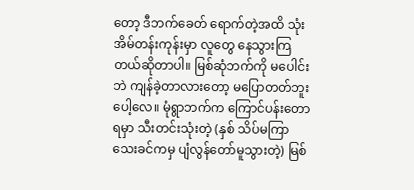တော့ ဒီဘက်ခေတ် ရောက်တဲ့အထိ သုံးအိမ်တန်းကုန်းမှာ လူတွေ နေသွားကြတယ်ဆိုတာပါ။ မြစ်ဆုံဘက်ကို မပေါင်းဘဲ ကျန်ခဲ့တာလားတော့ မပြောတတ်ဘူးပေါ့လေ။ မုံရွာဘက်က ကြောင်ပန်းတောရမှာ သီးတင်းသုံးတဲ့ (နှစ် သိပ်မကြာသေးခင်ကမှ ပျံလွန်တော်မူသွားတဲ့) မြစ်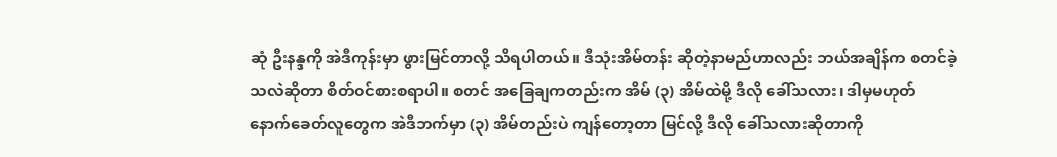ဆုံ ဦးနန္ဒကို အဲဒီကုန်းမှာ ဖွားမြင်တာလို့ သိရပါတယ်။ ဒီသုံးအိမ်တန်း ဆိုတဲ့နာမည်ဟာလည်း ဘယ်အချိန်က စတင်ခဲ့သလဲဆိုတာ စိတ်ဝင်စားစရာပါ။ စတင် အခြေချကတည်းက အိမ် (၃) အိမ်ထဲမို့ ဒီလို ခေါ်သလား၊ ဒါမှမဟုတ် နောက်ခေတ်လူတွေက အဲဒီဘက်မှာ (၃) အိမ်တည်းပဲ ကျန်တော့တာ မြင်လို့ ဒီလို ခေါ်သလားဆိုတာကို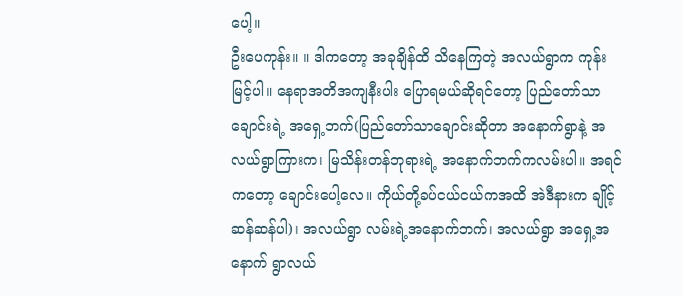ပေါ့။
ဦးပေကုန်း။ ။ ဒါကတော့ အခုချိန်ထိ သိနေကြတဲ့ အလယ်ရွာက ကုန်းမြင့်ပါ။ နေရာအတိအကျနီးပါး ပြောရမယ်ဆိုရင်တော့ ပြည်တော်သာချောင်းရဲ့ အရှေ့ဘက်(ပြည်တော်သာချောင်းဆိုတာ အနောက်ရွာနဲ့ အလယ်ရွာကြားက၊ မြသိန်းတန်ဘုရားရဲ့ အနောက်ဘက်ကလမ်းပါ။ အရင်ကတော့ ချောင်းပေါ့လေ။ ကိုယ်တို့ခပ်ငယ်ငယ်ကအထိ အဲဒီနားက ချိုင့်ဆန်ဆန်ပါ)၊ အလယ်ရွာ လမ်းရဲ့အနောက်ဘက်၊ အလယ်ရွာ အရှေ့အနောက် ရွာလယ်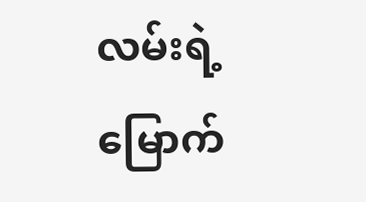လမ်းရဲ့ မြောက်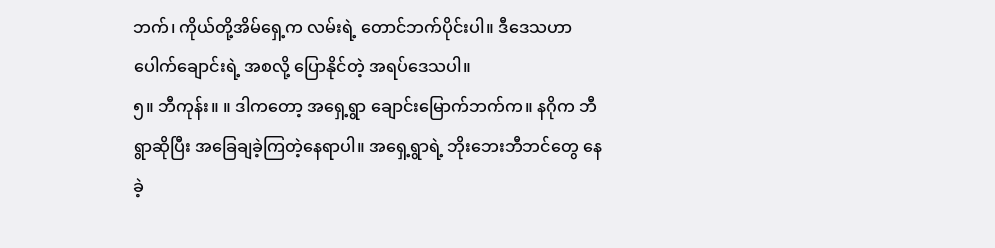ဘက်၊ ကိုယ်တို့အိမ်ရှေ့က လမ်းရဲ့ တောင်ဘက်ပိုင်းပါ။ ဒီဒေသဟာ ပေါက်ချောင်းရဲ့ အစလို့ ပြောနိုင်တဲ့ အရပ်ဒေသပါ။
၅။ ဘီကုန်း။ ။ ဒါကတော့ အရှေ့ရွာ ချောင်းမြောက်ဘက်က။ နဂိုက ဘီရွာဆိုပြီး အခြေချခဲ့ကြတဲ့နေရာပါ။ အရှေ့ရွာရဲ့ ဘိုးဘေးဘီဘင်တွေ နေခဲ့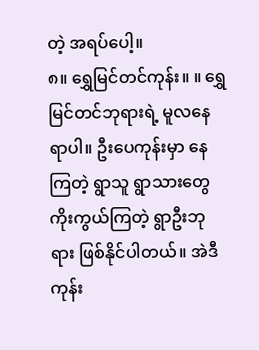တဲ့ အရပ်ပေါ့။
၈။ ရွှေမြင်တင်ကုန်း။ ။ ရွှေမြင်တင်ဘုရားရဲ့ မူလနေရာပါ။ ဦးပေကုန်းမှာ နေကြတဲ့ ရွာသူ ရွာသားတွေ ကိုးကွယ်ကြတဲ့ ရွာဦးဘုရား ဖြစ်နိုင်ပါတယ်။ အဲဒီကုန်း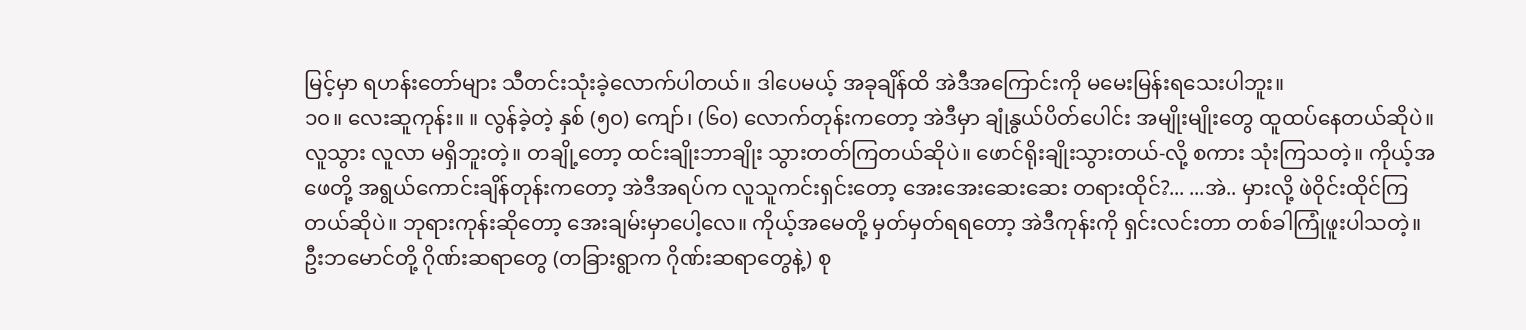မြင့်မှာ ရဟန်းတော်များ သီတင်းသုံးခဲ့လောက်ပါတယ်။ ဒါပေမယ့် အခုချိန်ထိ အဲဒီအကြောင်းကို မမေးမြန်းရသေးပါဘူး။
၁၀။ လေးဆူကုန်း။ ။ လွန်ခဲ့တဲ့ နှစ် (၅၀) ကျော်၊ (၆၀) လောက်တုန်းကတော့ အဲဒီမှာ ချုံနွယ်ပိတ်ပေါင်း အမျိုးမျိုးတွေ ထူထပ်နေတယ်ဆိုပဲ။ လူသွား လူလာ မရှိဘူးတဲ့။ တချို့တော့ ထင်းချိုးဘာချိုး သွားတတ်ကြတယ်ဆိုပဲ။ ဖောင်ရိုးချိုးသွားတယ်-လို့ စကား သုံးကြသတဲ့။ ကိုယ့်အဖေတို့ အရွယ်ကောင်းချိန်တုန်းကတော့ အဲဒီအရပ်က လူသူကင်းရှင်းတော့ အေးအေးဆေးဆေး တရားထိုင်?... ...အဲ.. မှားလို့ ဖဲဝိုင်းထိုင်ကြတယ်ဆိုပဲ။ ဘုရားကုန်းဆိုတော့ အေးချမ်းမှာပေါ့လေ။ ကိုယ့်အမေတို့ မှတ်မှတ်ရရတော့ အဲဒီကုန်းကို ရှင်းလင်းတာ တစ်ခါကြုံဖူးပါသတဲ့။ ဦးဘမောင်တို့ ဂိုဏ်းဆရာတွေ (တခြားရွာက ဂိုဏ်းဆရာတွေနဲ့) စု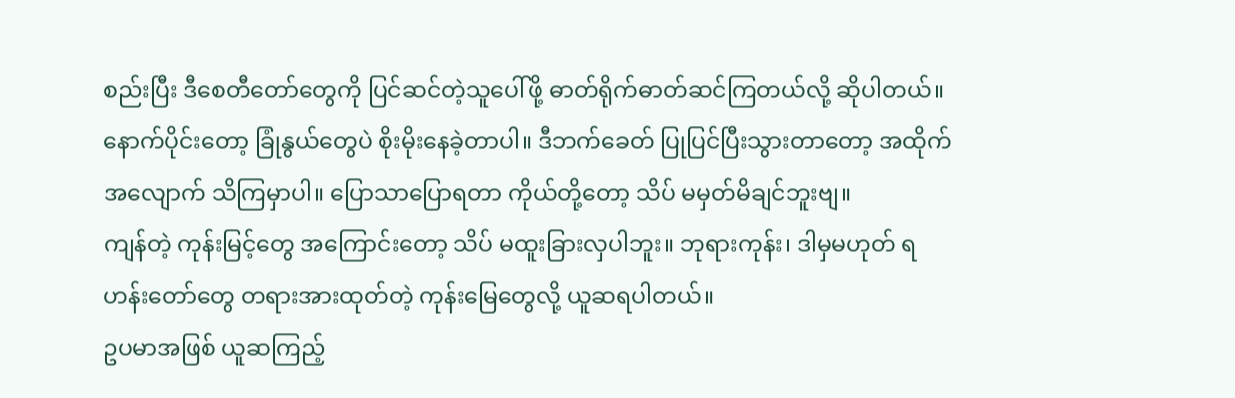စည်းပြီး ဒီစေတီတော်တွေကို ပြင်ဆင်တဲ့သူပေါ်ဖို့ ဓာတ်ရိုက်ဓာတ်ဆင်ကြတယ်လို့ ဆိုပါတယ်။ နောက်ပိုင်းတော့ ခြုံနွယ်တွေပဲ စိုးမိုးနေခဲ့တာပါ။ ဒီဘက်ခေတ် ပြုပြင်ပြီးသွားတာတော့ အထိုက်အလျောက် သိကြမှာပါ။ ပြောသာပြောရတာ ကိုယ်တို့တော့ သိပ် မမှတ်မိချင်ဘူးဗျ။
ကျန်တဲ့ ကုန်းမြင့်တွေ အကြောင်းတော့ သိပ် မထူးခြားလှပါဘူး။ ဘုရားကုန်း၊ ဒါမှမဟုတ် ရဟန်းတော်တွေ တရားအားထုတ်တဲ့ ကုန်းမြေတွေလို့ ယူဆရပါတယ်။
ဥပမာအဖြစ် ယူဆကြည့်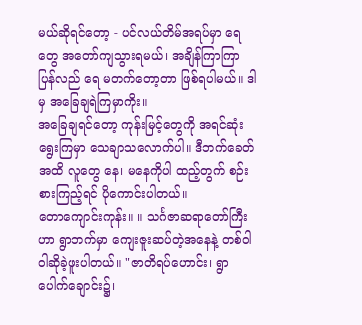မယ်ဆိုရင်တော့ - ပင်လယ်တိမ်အရပ်မှာ ရေတွေ အတော်ကျသွားရမယ်၊ အချိန်ကြာကြာ ပြန်လည် ရေ မတက်တော့တာ ဖြစ်ရပါမယ်။ ဒါမှ အခြေချရဲကြမှာကိုး။
အခြေချရင်တော့ ကုန်းမြင့်တွေကို အရင်ဆုံး ရွေးကြမှာ သေချာသလောက်ပါ။ ဒီဘက်ခေတ်အထိ လူတွေ နေ၊ မနေကိုပါ ထည့်တွက် စဉ်းစားကြည့်ရင် ပိုကောင်းပါတယ်။
တောကျောင်းကုန်း။ ။ သင်္ဂဇာဆရာတော်ကြီးဟာ ရွာဘက်မှာ ကျေးဇူးဆပ်တဲ့အနေနဲ့ တစ်ဝါ ဝါဆိုခဲ့ဖူးပါတယ်။ "ဇာတိရပ်ဟောင်း၊ ရွာပေါက်ချောင်း၌၊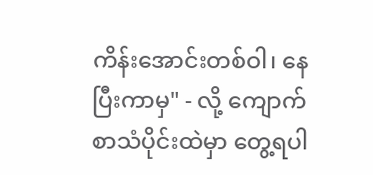ကိန်းအောင်းတစ်ဝါ၊ နေပြီးကာမှ" - လို့ ကျောက်စာသံပိုင်းထဲမှာ တွေ့ရပါ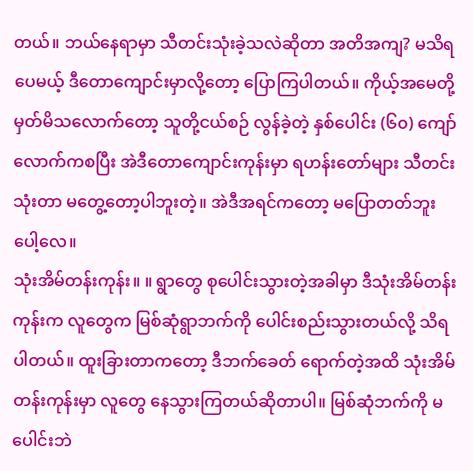တယ်။ ဘယ်နေရာမှာ သီတင်းသုံးခဲ့သလဲဆိုတာ အတိအကျ? မသိရပေမယ့် ဒီတောကျောင်းမှာလို့တော့ ပြောကြပါတယ်။ ကိုယ့်အမေတို့ မှတ်မိသလောက်တော့ သူတို့ငယ်စဉ် လွန်ခဲ့တဲ့ နှစ်ပေါင်း (၆၀) ကျော်လောက်ကစပြီး အဲဒီတောကျောင်းကုန်းမှာ ရဟန်းတော်များ သီတင်းသုံးတာ မတွေ့တော့ပါဘူးတဲ့။ အဲဒီအရင်ကတော့ မပြောတတ်ဘူးပေါ့လေ။
သုံးအိမ်တန်းကုန်း။ ။ ရွာတွေ စုပေါင်းသွားတဲ့အခါမှာ ဒီသုံးအိမ်တန်းကုန်းက လူတွေက မြစ်ဆုံရွာဘက်ကို ပေါင်းစည်းသွားတယ်လို့ သိရပါတယ်။ ထူးခြားတာကတော့ ဒီဘက်ခေတ် ရောက်တဲ့အထိ သုံးအိမ်တန်းကုန်းမှာ လူတွေ နေသွားကြတယ်ဆိုတာပါ။ မြစ်ဆုံဘက်ကို မပေါင်းဘဲ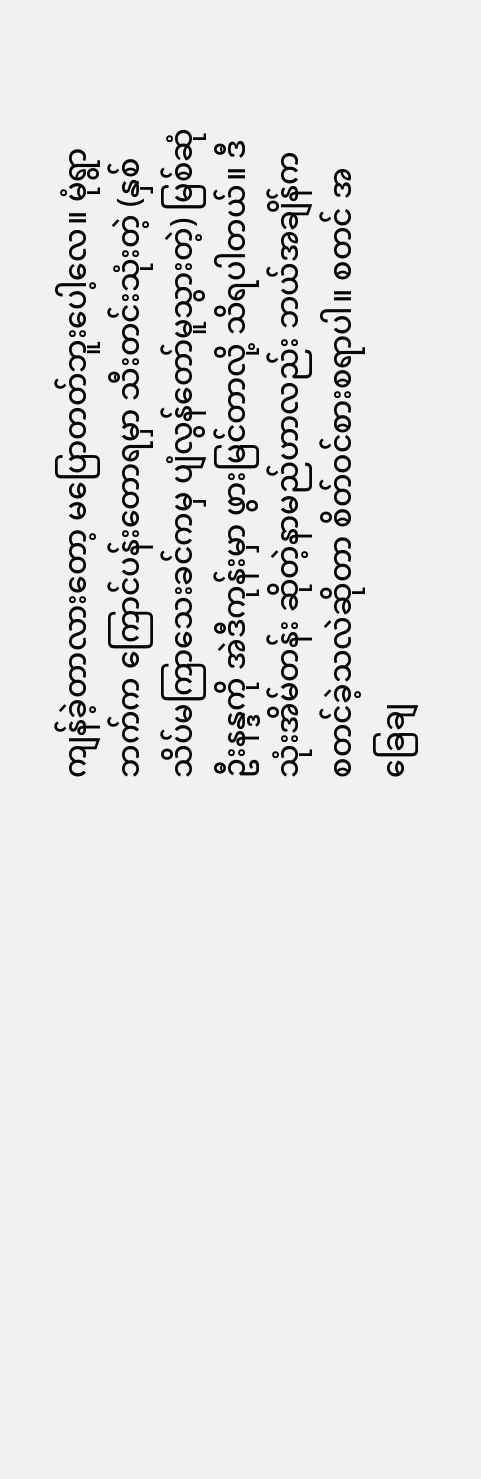ကျန်ခဲ့တာလားတော့ မပြောတတ်ဘူးပေါ့လေ။ မုံရွာဘက်က ကြောင်ပန်းတောရမှာ သီးတင်းသုံးတဲ့ (နှစ် သိပ်မကြာသေးခင်ကမှ ပျံလွန်တော်မူသွားတဲ့) မြစ်ဆုံ ဦးနန္ဒကို အဲဒီကုန်းမှာ ဖွားမြင်တာလို့ သိရပါတယ်။ ဒီသုံးအိမ်တန်း ဆိုတဲ့နာမည်ဟာလည်း ဘယ်အချိန်က စတင်ခဲ့သလဲဆိုတာ စိတ်ဝင်စားစရာပါ။ စတင် အခြေချ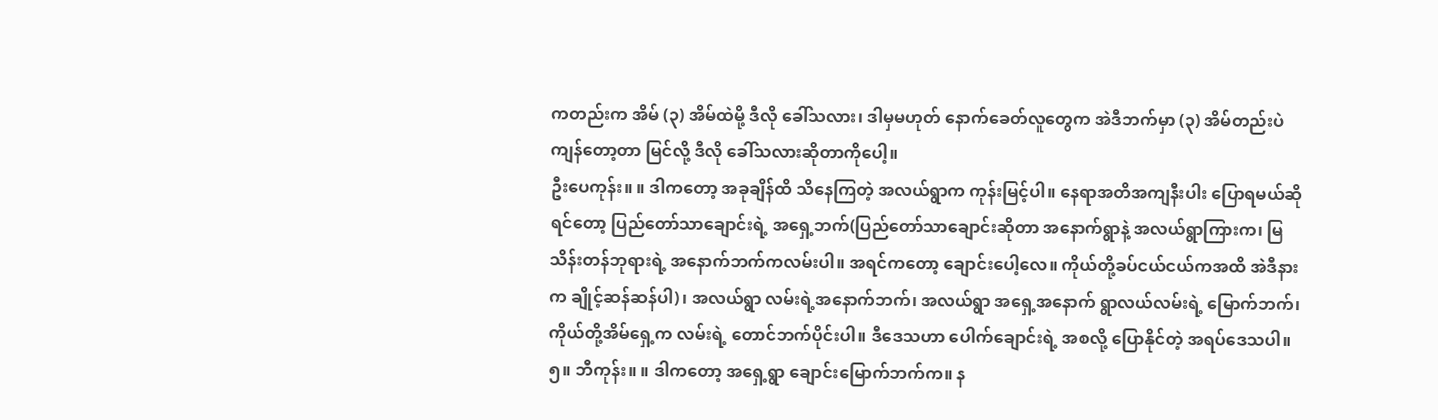ကတည်းက အိမ် (၃) အိမ်ထဲမို့ ဒီလို ခေါ်သလား၊ ဒါမှမဟုတ် နောက်ခေတ်လူတွေက အဲဒီဘက်မှာ (၃) အိမ်တည်းပဲ ကျန်တော့တာ မြင်လို့ ဒီလို ခေါ်သလားဆိုတာကိုပေါ့။
ဦးပေကုန်း။ ။ ဒါကတော့ အခုချိန်ထိ သိနေကြတဲ့ အလယ်ရွာက ကုန်းမြင့်ပါ။ နေရာအတိအကျနီးပါး ပြောရမယ်ဆိုရင်တော့ ပြည်တော်သာချောင်းရဲ့ အရှေ့ဘက်(ပြည်တော်သာချောင်းဆိုတာ အနောက်ရွာနဲ့ အလယ်ရွာကြားက၊ မြသိန်းတန်ဘုရားရဲ့ အနောက်ဘက်ကလမ်းပါ။ အရင်ကတော့ ချောင်းပေါ့လေ။ ကိုယ်တို့ခပ်ငယ်ငယ်ကအထိ အဲဒီနားက ချိုင့်ဆန်ဆန်ပါ)၊ အလယ်ရွာ လမ်းရဲ့အနောက်ဘက်၊ အလယ်ရွာ အရှေ့အနောက် ရွာလယ်လမ်းရဲ့ မြောက်ဘက်၊ ကိုယ်တို့အိမ်ရှေ့က လမ်းရဲ့ တောင်ဘက်ပိုင်းပါ။ ဒီဒေသဟာ ပေါက်ချောင်းရဲ့ အစလို့ ပြောနိုင်တဲ့ အရပ်ဒေသပါ။
၅။ ဘီကုန်း။ ။ ဒါကတော့ အရှေ့ရွာ ချောင်းမြောက်ဘက်က။ န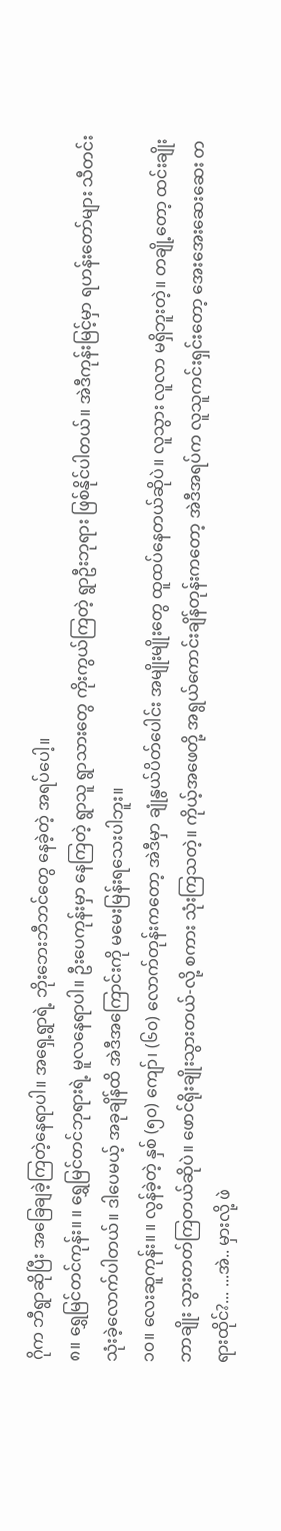ဂိုက ဘီရွာဆိုပြီး အခြေချခဲ့ကြတဲ့နေရာပါ။ အရှေ့ရွာရဲ့ ဘိုးဘေးဘီဘင်တွေ နေခဲ့တဲ့ အရပ်ပေါ့။
၈။ ရွှေမြင်တင်ကုန်း။ ။ ရွှေမြင်တင်ဘုရားရဲ့ မူလနေရာပါ။ ဦးပေကုန်းမှာ နေကြတဲ့ ရွာသူ ရွာသားတွေ ကိုးကွယ်ကြတဲ့ ရွာဦးဘုရား ဖြစ်နိုင်ပါတယ်။ အဲဒီကုန်းမြင့်မှာ ရဟန်းတော်များ သီတင်းသုံးခဲ့လောက်ပါတယ်။ ဒါပေမယ့် အခုချိန်ထိ အဲဒီအကြောင်းကို မမေးမြန်းရသေးပါဘူး။
၁၀။ လေးဆူကုန်း။ ။ လွန်ခဲ့တဲ့ နှစ် (၅၀) ကျော်၊ (၆၀) လောက်တုန်းကတော့ အဲဒီမှာ ချုံနွယ်ပိတ်ပေါင်း အမျိုးမျိုးတွေ ထူထပ်နေတယ်ဆိုပဲ။ လူသွား လူလာ မရှိဘူးတဲ့။ တချို့တော့ ထင်းချိုးဘာချိုး သွားတတ်ကြတယ်ဆိုပဲ။ ဖောင်ရိုးချိုးသွားတယ်-လို့ စကား သုံးကြသတဲ့။ ကိုယ့်အဖေတို့ အရွယ်ကောင်းချိန်တုန်းကတော့ အဲဒီအရပ်က လူသူကင်းရှင်းတော့ အေးအေးဆေးဆေး တရားထိုင်?... ...အဲ.. မှားလို့ ဖဲ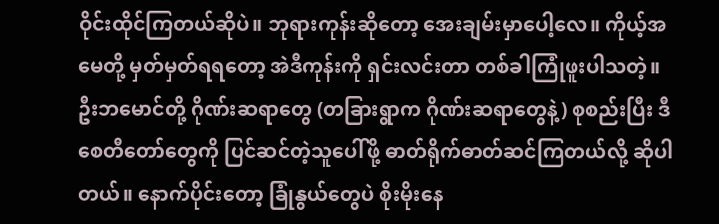ဝိုင်းထိုင်ကြတယ်ဆိုပဲ။ ဘုရားကုန်းဆိုတော့ အေးချမ်းမှာပေါ့လေ။ ကိုယ့်အမေတို့ မှတ်မှတ်ရရတော့ အဲဒီကုန်းကို ရှင်းလင်းတာ တစ်ခါကြုံဖူးပါသတဲ့။ ဦးဘမောင်တို့ ဂိုဏ်းဆရာတွေ (တခြားရွာက ဂိုဏ်းဆရာတွေနဲ့) စုစည်းပြီး ဒီစေတီတော်တွေကို ပြင်ဆင်တဲ့သူပေါ်ဖို့ ဓာတ်ရိုက်ဓာတ်ဆင်ကြတယ်လို့ ဆိုပါတယ်။ နောက်ပိုင်းတော့ ခြုံနွယ်တွေပဲ စိုးမိုးနေ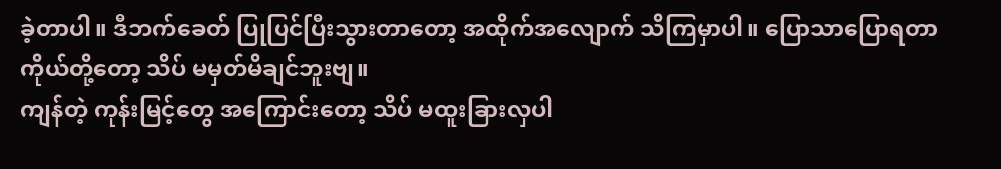ခဲ့တာပါ။ ဒီဘက်ခေတ် ပြုပြင်ပြီးသွားတာတော့ အထိုက်အလျောက် သိကြမှာပါ။ ပြောသာပြောရတာ ကိုယ်တို့တော့ သိပ် မမှတ်မိချင်ဘူးဗျ။
ကျန်တဲ့ ကုန်းမြင့်တွေ အကြောင်းတော့ သိပ် မထူးခြားလှပါ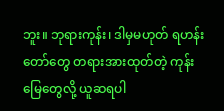ဘူး။ ဘုရားကုန်း၊ ဒါမှမဟုတ် ရဟန်းတော်တွေ တရားအားထုတ်တဲ့ ကုန်းမြေတွေလို့ ယူဆရပါ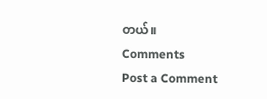တယ်။
Comments
Post a Comment